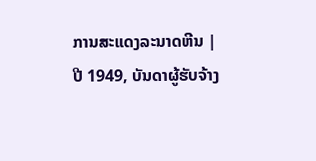ການສະແດງລະນາດຫີນ |
ປີ 1949, ບັນດາຜູ້ຮັບຈ້າງ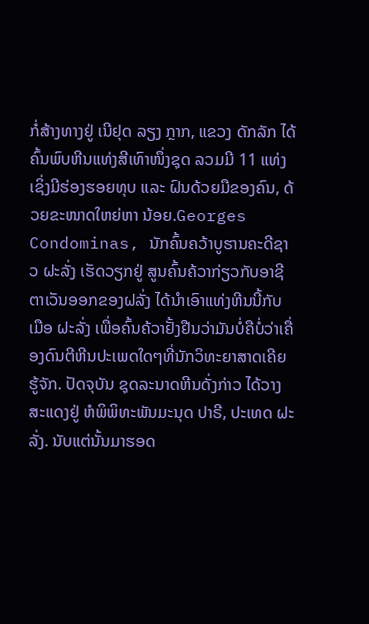ກໍ່ສ້າງທາງຢູ່ ເນີຢຸດ ລຽງ ກຼາກ, ແຂວງ ດັກລັກ ໄດ້ຄົ້ນພົບຫີນແທ່ງສີເທົາໜຶ່ງຊຸດ ລວມມີ 11 ແທ່ງ ເຊິ່ງມີຮ່ອງຮອຍທຸບ ແລະ ຝົນດ້ວຍມືຂອງຄົນ, ດ້ວຍຂະໜາດໃຫຍ່ຫາ ນ້ອຍ.Georges Condominas, ນັກຄົ້ນຄວ້າບູຮານຄະດີຊາວ ຝະລັ່ງ ເຮັດວຽກຢູ່ ສູນຄົ້ນຄ້ວາກ່ຽວກັບອາຊີຕາເວັນອອກຂອງຝລັ່ງ ໄດ້ນຳເອົາແທ່ງຫີນນີ້ກັບເມືອ ຝະລັ່ງ ເພື່ອຄົ້ນຄ້ວາຢັ້ງຢືນວ່າມັນບໍ່ຄືບໍ່ວ່າເຄື່ອງດົນຕີຫີນປະເພດໃດໆທີ່ນັກວິທະຍາສາດເຄີຍຮູ້ຈັກ. ປັດຈຸບັນ ຊຸດລະນາດຫີນດັ່ງກ່າວ ໄດ້ວາງສະແດງຢູ່ ຫໍພິພິທະພັນມະນຸດ ປາຣີ, ປະເທດ ຝະລັ່ງ. ນັບແຕ່ນັ້ນມາຮອດ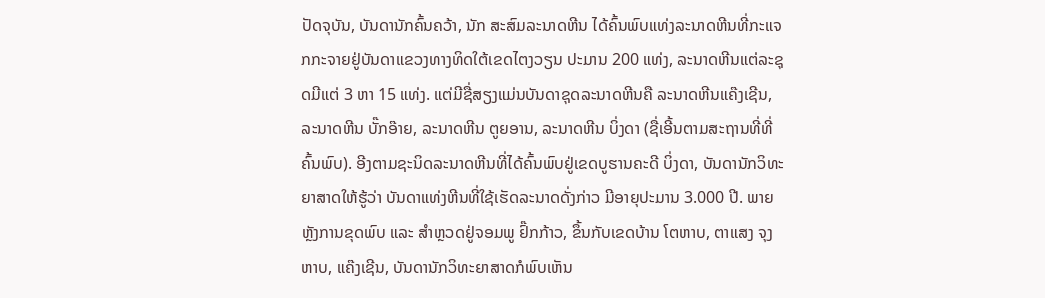ປັດຈຸບັນ, ບັນດານັກຄົ້ນຄວ້າ, ນັກ ສະສົມລະນາດຫີນ ໄດ້ຄົ້ນພົບແທ່ງລະນາດຫີນທີ່ກະແຈກກະຈາຍຢູ່ບັນດາແຂວງທາງທິດໃຕ້ເຂດໄຕງວຽນ ປະມານ 200 ແທ່ງ, ລະນາດຫີນແຕ່ລະຊຸດມີແຕ່ 3 ຫາ 15 ແທ່ງ. ແຕ່ມີຊື່ສຽງແມ່ນບັນດາຊຸດລະນາດຫີນຄື ລະນາດຫີນແຄ໊ງເຊີນ, ລະນາດຫີນ ບັ໊ກອ໊າຍ, ລະນາດຫີນ ຕູຍອານ, ລະນາດຫີນ ບິ່ງດາ (ຊື່ເອີ້ນຕາມສະຖານທີ່ທີ່ຄົ້ນພົບ). ອີງຕາມຊະນິດລະນາດຫີນທີ່ໄດ້ຄົ້ນພົບຢູ່ເຂດບູຮານຄະດີ ບິ່ງດາ, ບັນດານັກວິທະຍາສາດໃຫ້ຮູ້ວ່າ ບັນດາແທ່ງຫີນທີ່ໃຊ້ເຮັດລະນາດດັ່ງກ່າວ ມີອາຍຸປະມານ 3.000 ປີ. ພາຍຫຼັງການຂຸດພົບ ແລະ ສຳຫຼວດຢູ່ຈອມພູ ຢົ໊ກກ້າວ, ຂຶ້ນກັບເຂດບ້ານ ໂຕຫາບ, ຕາແສງ ຈຸງຫາບ, ແຄ໊ງເຊີນ, ບັນດານັກວິທະຍາສາດກໍພົບເຫັນ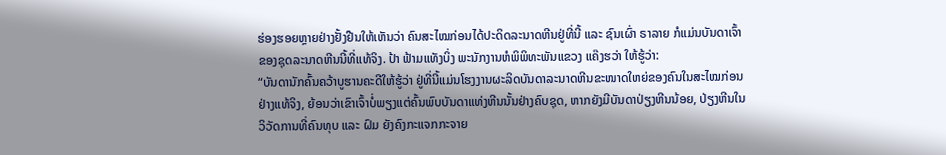ຮ່ອງຮອຍຫຼາຍຢ່າງຢັ້ງຢືນໃຫ້ເຫັນວ່າ ຄົນສະໄໝກ່ອນໄດ້ປະດິດລະນາດຫີນຢູ່ທີ່ນີ້ ແລະ ຊົນເຜົ່າ ຣາລາຍ ກໍແມ່ນບັນດາເຈົ້າຂອງຊຸດລະນາດຫີນນີ້ທີ່ແທ້ຈິງ. ປ້າ ຟ້າມແທັງບິ່ງ ພະນັກງານຫໍພິພິທະພັນແຂວງ ແຄ໊ງຮວ່າ ໃຫ້ຮູ້ວ່າ:
“ບັນດານັກຄົ້ນຄວ້າບູຮານຄະດີໃຫ້ຮູ້ວ່າ ຢູ່ທີ່ນີ້ແມ່ນໂຮງງານຜະລິດບັນດາລະນາດຫີນຂະໜາດໃຫຍ່ຂອງຄົນໃນສະໄໝກ່ອນຢ່າງແທ້ຈິງ, ຍ້ອນວ່າເຂົາເຈົ້າບໍ່ພຽງແຕ່ຄົ້ນພົບບັນດາແທ່ງຫີນນັ້ນຢ່າງຄົບຊຸດ, ຫາກຍັງມີບັນດາປ່ຽງຫີນນ້ອຍ, ປ່ຽງຫີນໃນວິວັດການທີ່ຄົນທຸບ ແລະ ຝົມ ຍັງຄົງກະແຈກກະຈາຍ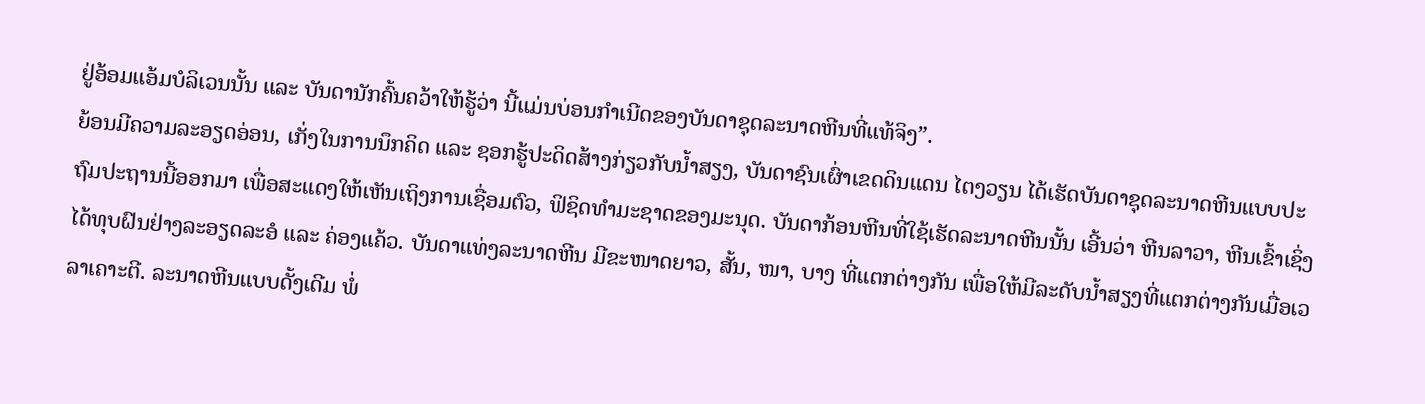ຢູ່ອ້ອມແອ້ມບໍລິເວນນັ້ນ ແລະ ບັນດານັກຄົ້ນຄວ້າໃຫ້ຮູ້ວ່າ ນີ້ແມ່ນບ່ອນກຳເນີດຂອງບັນດາຊຸດລະນາດຫີນທີ່ແທ້ຈິງ”.
ຍ້ອນມີຄວາມລະອຽດອ່ອນ, ເກັ່ງໃນການນຶກຄິດ ແລະ ຊອກຮູ້ປະດິດສ້າງກ່ຽວກັບນ້ຳສຽງ, ບັນດາຊົນເຜົ່າເຂດດິນແດນ ໄຕງວຽນ ໄດ້ເຮັດບັນດາຊຸດລະນາດຫີນແບບປະຖົມປະຖານນີ້ອອກມາ ເພື່ອສະແດງໃຫ້ເຫັນເຖິງການເຊື່ອມຕົວ, ຟິຊິດທຳມະຊາດຂອງມະນຸດ. ບັນດາກ້ອນຫີນທີ່ໃຊ້ເຮັດລະນາດຫີນນັ້ນ ເອີ້ນວ່າ ຫີນລາວາ, ຫີນເຂົ້າເຊິ່ງໄດ້ທຸບຝົນຢ່າງລະອຽດລະອໍ ແລະ ຄ່ອງແຄ້ວ. ບັນດາແທ່ງລະນາດຫີນ ມີຂະໜາດຍາວ, ສັ້ນ, ໜາ, ບາງ ທີ່ແຕກຕ່າງກັນ ເພື່ອໃຫ້ມີລະດັບນ້ຳສຽງທີ່ແຕກຕ່າງກັນເມື່ອເວລາເຄາະຕີ. ລະນາດຫີນແບບດັ້ງເດີມ ພໍ່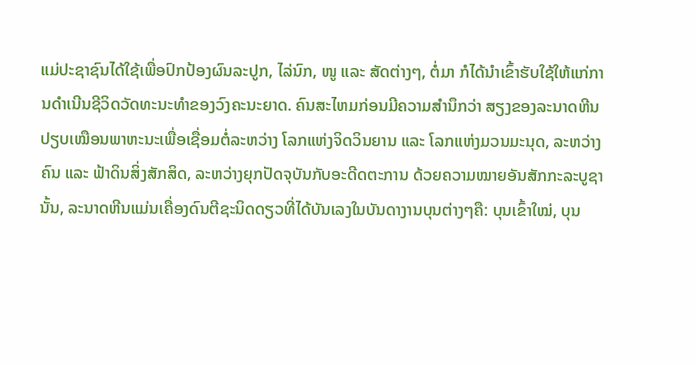ແມ່ປະຊາຊົນໄດ້ໃຊ້ເພື່ອປົກປ້ອງຜົນລະປູກ, ໄລ່ນົກ, ໜູ ແລະ ສັດຕ່າງໆ, ຕໍ່ມາ ກໍໄດ້ນຳເຂົ້າຮັບໃຊ້ໃຫ້ແກ່ການດຳເນີນຊີວິດວັດທະນະທຳຂອງວົງຄະນະຍາດ. ຄົນສະໄຫມກ່ອນມີຄວາມສຳນຶກວ່າ ສຽງຂອງລະນາດຫີນ ປຽບເໝືອນພາຫະນະເພື່ອເຊື່ອມຕໍ່ລະຫວ່າງ ໂລກແຫ່ງຈິດວິນຍານ ແລະ ໂລກແຫ່ງມວນມະນຸດ, ລະຫວ່າງຄົນ ແລະ ຟ້າດິນສິ່ງສັກສິດ, ລະຫວ່າງຍຸກປັດຈຸບັນກັບອະດີດຕະການ ດ້ວຍຄວາມໝາຍອັນສັກກະລະບູຊານັ້ນ, ລະນາດຫີນແມ່ນເຄື່ອງດົນຕີຊະນິດດຽວທີ່ໄດ້ບັນເລງໃນບັນດາງານບຸນຕ່າງໆຄື: ບຸນເຂົ້າໃໝ່, ບຸນ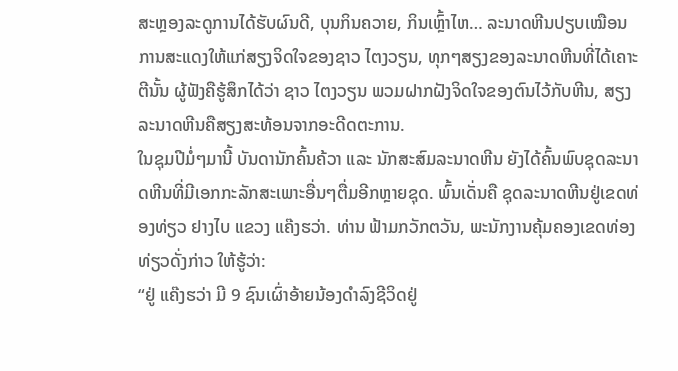ສະຫຼອງລະດູການໄດ້ຮັບຜົນດີ, ບຸນກິນຄວາຍ, ກິນເຫຼົ້າໄຫ… ລະນາດຫີນປຽບເໝືອນການສະແດງໃຫ້ແກ່ສຽງຈິດໃຈຂອງຊາວ ໄຕງວຽນ, ທຸກໆສຽງຂອງລະນາດຫີນທີ່ໄດ້ເຄາະຕີນັ້ນ ຜູ້ຟັງຄືຮູ້ສຶກໄດ້ວ່າ ຊາວ ໄຕງວຽນ ພວມຝາກຝັງຈິດໃຈຂອງຕົນໄວ້ກັບຫີນ, ສຽງລະນາດຫີນຄືສຽງສະທ້ອນຈາກອະດີດຕະການ.
ໃນຊຸມປີມໍ່ໆມານີ້ ບັນດານັກຄົ້ນຄ້ວາ ແລະ ນັກສະສົມລະນາດຫີນ ຍັງໄດ້ຄົ້ນພົບຊຸດລະນາດຫີນທີ່ມີເອກກະລັກສະເພາະອື່ນໆຕື່ມອີກຫຼາຍຊຸດ. ພົ້ນເດັ່ນຄື ຊຸດລະນາດຫີນຢູ່ເຂດທ່ອງທ່ຽວ ຢາງໄບ ແຂວງ ແຄ໊ງຮວ່າ. ທ່ານ ຟ້າມກວັກຕວັນ, ພະນັກງານຄຸ້ມຄອງເຂດທ່ອງທ່ຽວດັ່ງກ່າວ ໃຫ້ຮູ້ວ່າ:
“ຢູ່ ແຄ໊ງຮວ່າ ມີ 9 ຊົນເຜົ່າອ້າຍນ້ອງດຳລົງຊີວິດຢູ່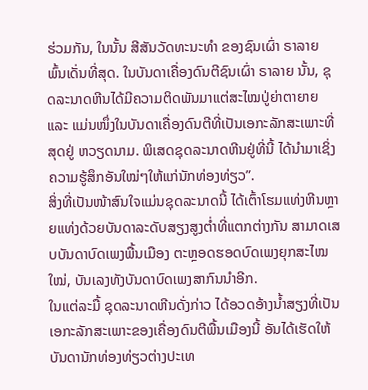ຮ່ວມກັນ, ໃນນັ້ນ ສີສັນວັດທະນະທຳ ຂອງຊົນເຜົ່າ ຣາລາຍ ພົ້ນເດັ່ນທີ່ສຸດ. ໃນບັນດາເຄື່ອງດົນຕີຊົນເຜົ່າ ຣາລາຍ ນັ້ນ, ຊຸດລະນາດຫີນໄດ້ມີຄວາມຕິດພັນມາແຕ່ສະໄໝປູ່ຍ່າຕາຍາຍ ແລະ ແມ່ນໜຶ່ງໃນບັນດາເຄື່ອງດົນຕີທີ່ເປັນເອກະລັກສະເພາະທີ່ສຸດຢູ່ ຫວຽດນາມ. ພິເສດຊຸດລະນາດຫີນຢູ່ທີ່ນີ້ ໄດ້ນຳມາເຊິ່ງຄວາມຮູ້ສຶກອັນໃໝ່ໆໃຫ້ແກ່ນັກທ່ອງທ່ຽວ”.
ສິ່ງທີ່ເປັນໜ້າສົນໃຈແມ່ນຊຸດລະນາດນີ້ ໄດ້ເຕົ້າໂຮມແທ່ງຫີນຫຼາຍແທ່ງດ້ວຍບັນດາລະດັບສຽງສູງຕ່ຳທີ່ແຕກຕ່າງກັນ ສາມາດເສບບັນດາບົດເພງພື້ນເມືອງ ຕະຫຼອດຮອດບົດເພງຍຸກສະໄໝໃໝ່, ບັນເລງທັງບັນດາບົດເພງສາກົນນຳອີກ.
ໃນແຕ່ລະມື້ ຊຸດລະນາດຫີນດັ່ງກ່າວ ໄດ້ອວດອ້າງນ້ຳສຽງທີ່ເປັນເອກະລັກສະເພາະຂອງເຄື່ອງດົນຕີພື້ນເມືອງນີ້ ອັນໄດ້ເຮັດໃຫ້ບັນດານັກທ່ອງທ່ຽວຕ່າງປະເທ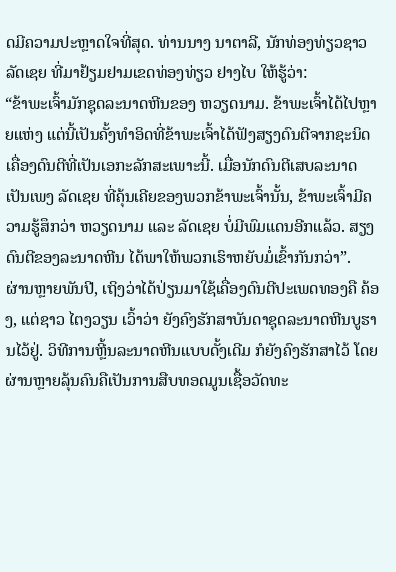ດມີຄວາມປະຫຼາດໃຈທີ່ສຸດ. ທ່ານນາງ ນາຕາລີ, ນັກທ່ອງທ່ຽວຊາວ ລັດເຊຍ ທີ່ມາຢ້ຽມຢາມເຂດທ່ອງທ່ຽວ ຢາງໄບ ໃຫ້ຮູ້ວ່າ:
“ຂ້າພະເຈົ້າມັກຊຸດລະນາດຫີນຂອງ ຫວຽດນາມ. ຂ້າພະເຈົ້າໄດ້ໄປຫຼາຍແຫ່ງ ແຕ່ນີ້ເປັນຄັ້ງທຳອິດທີ່ຂ້າພະເຈົ້າໄດ້ຟັງສຽງດົນຕີຈາກຊະນິດເຄື່ອງດົນຕີທີ່ເປັນເອກະລັກສະເພາະນີ້. ເມື່ອນັກດົນຕີເສບລະນາດເປັນເພງ ລັດເຊຍ ທີ່ຄຸ້ນເຄີຍຂອງພວກຂ້າພະເຈົ້ານັ້ນ, ຂ້າພະເຈົ້າມີຄວາມຮູ້ສຶກວ່າ ຫວຽດນາມ ແລະ ລັດເຊຍ ບໍ່ມີພົມແດນອີກແລ້ວ. ສຽງດົນຕີຂອງລະນາດຫີນ ໄດ້ພາໃຫ້ພວກເຮົາຫຍັບມໍ່ເຂົ້າກັນກວ່າ”.
ຜ່ານຫຼາຍພັນປີ, ເຖິງວ່າໄດ້ປ່ຽນມາໃຊ້ເຄື່ອງດົນຕີປະເພດທອງຄື ຄ້ອງ, ແຕ່ຊາວ ໄຕງວຽນ ເວົ້າວ່າ ຍັງຄົງຮັກສາບັນດາຊຸດລະນາດຫີນບູຮານໄວ້ຢູ່. ວິທີການຫຼີ້ນລະນາດຫີນແບບດັ້ງເດີມ ກໍຍັງຄົງຮັກສາໄວ້ ໂດຍຜ່ານຫຼາຍລຸ້ນຄົນຄືເປັນການສືບທອດມູນເຊື້ອວັດທະ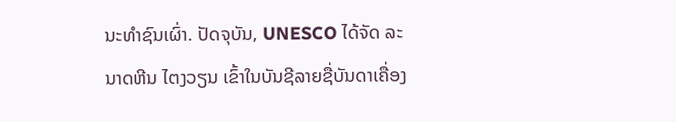ນະທຳຊົນເຜົ່າ. ປັດຈຸບັນ, UNESCO ໄດ້ຈັດ ລະນາດຫີນ ໄຕງວຽນ ເຂົ້າໃນບັນຊີລາຍຊື່ບັນດາເຄື່ອງ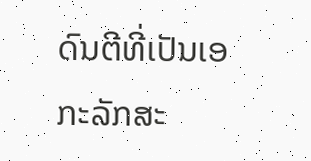ດົນຕີທີ່ເປັນເອກະລັກສະ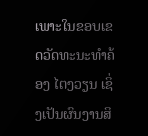ເພາະໃນຂອບເຂດວັດທະນະທຳຄ້ອງ ໄຕງວຽນ ເຊິ່ງເປັນຜົນງານສິ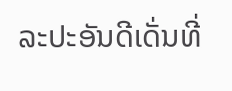ລະປະອັນດີເດັ່ນທີ່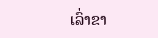ເລົ່າຂາ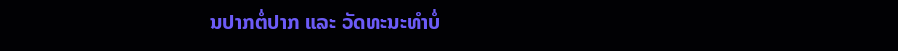ນປາກຕໍ່ປາກ ແລະ ວັດທະນະທຳບໍ່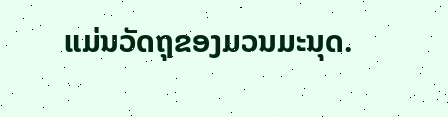ແມ່ນວັດຖຸຂອງມວນມະນຸດ.